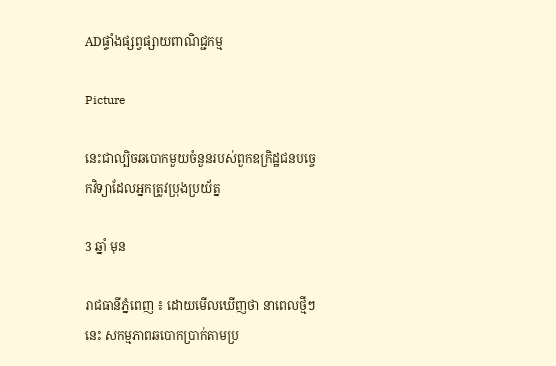ADផ្ទាំងផ្សព្វផ្សាយពាណិជ្ជកម្ម

Picture

នេះជាល្បិចឆបោកមួយចំនួនរបស់ពួកឧក្រិដ្ឋជនបច្ចេកវិទ្យាដែលអ្នកត្រូវប្រុងប្រយ័ត្ន

3 ឆ្នាំ មុន

រាជធានីភ្នំពេញ ៖ ដោយមើលឃើញថា នាពេលថ្មីៗនេះ សកម្មភាពឆបោកប្រាក់តាមប្រ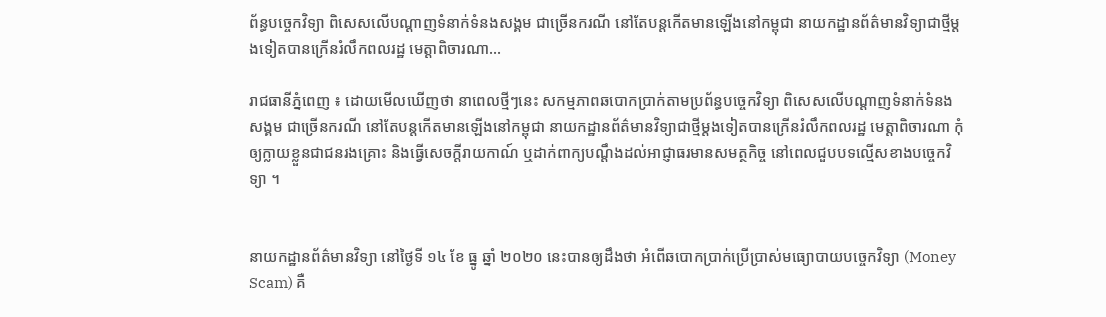ព័ន្ធបច្ចេកវិទ្យា ពិសេសលេីបណ្តាញទំនាក់ទំនងសង្គម ជាច្រើនករណី នៅតែបន្តកើតមានឡើងនៅកម្ពុជា នាយកដ្ឋានព័ត៌មានវិទ្យាជាថ្មីម្តងទៀតបានក្រេីនរំលឹកពលរដ្ឋ មេត្តាពិចារណា…

រាជធានីភ្នំពេញ ៖ ដោយមើលឃើញថា នាពេលថ្មីៗនេះ សកម្មភាពឆបោកប្រាក់តាមប្រព័ន្ធបច្ចេកវិទ្យា ពិសេសលេីបណ្តាញទំនាក់ទំនងសង្គម ជាច្រើនករណី នៅតែបន្តកើតមានឡើងនៅកម្ពុជា នាយកដ្ឋានព័ត៌មានវិទ្យាជាថ្មីម្តងទៀតបានក្រេីនរំលឹកពលរដ្ឋ មេត្តាពិចារណា កុំឲ្យក្លាយខ្លួនជាជនរងគ្រោះ និងធ្វេីសេចក្តីរាយកាណ៍ ឬដាក់ពាក្យបណ្តឹងដល់អាជ្ញាធរមានសមត្ថកិច្ច នៅពេលជួបបទល្មើសខាងបច្ចេកវិទ្យា ។


នាយកដ្ឋានព័ត៌មានវិទ្យា នៅថ្ងៃទី ១៤ ខែ ធ្នូ ឆ្នាំ ២០២០ នេះបានឲ្យដឹងថា អំពើឆបោកប្រាក់ប្រើប្រាស់មធ្យោបាយបច្ចេកវិទ្យា (Money Scam) គឺ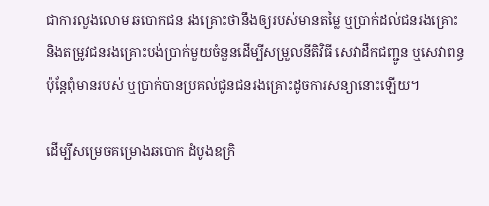ជាការលួងលោម ឆបោកជន រងគ្រោះថានឹងឲ្យរបស់មានតម្លៃ ឬប្រាក់ដល់ជនរងគ្រោះ និងតម្រូវជនរងគ្រោះបង់ប្រាក់មួយចំនួនដើម្បីសម្រួលនីតិវិធី សេវាដឹកជញ្ជូន ឬសេវាពន្ធ ប៉ុន្តែពុំមានរបស់ ឬប្រាក់បានប្រគល់ជូនជនរងគ្រោះដូចការសន្យានោះឡើយ។

ដើម្បីសម្រេចគម្រោងឆបោក ដំបូងឧក្រិ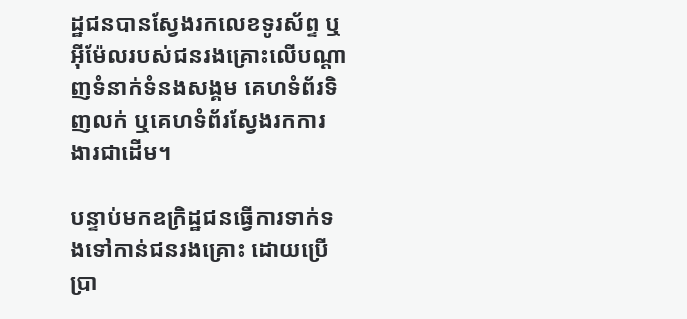ដ្ឋជនបានស្វែងរកលេខទូរស័ព្ទ ឬអុីម៉ែលរបស់ជនរងគ្រោះលើបណ្តាញទំនាក់ទំនងសង្គម គេហទំព័រទិញលក់ ឬគេហទំព័រស្វែងរកការងារជាដើម។

បន្ទាប់មកឧក្រិដ្ឋជនធ្វើការទាក់ទងទៅកាន់ជនរងគ្រោះ ដោយប្រើប្រា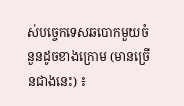ស់បច្ចេកទេសឆបោកមួយចំនួនដូចខាងក្រោម (មានច្រើនជាងនេះ) ៖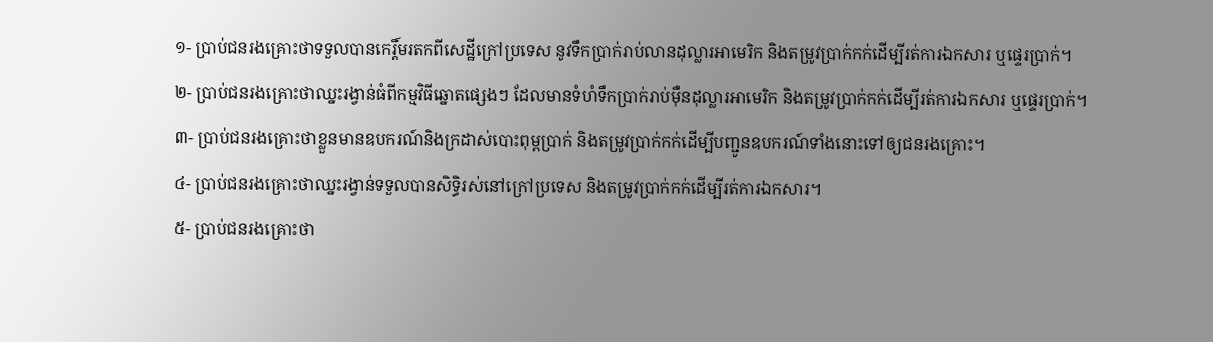១- ប្រាប់ជនរងគ្រោះថាទទួលបានកេរ្តិ៍មរតកពីសេដ្ឋីក្រៅប្រទេស នូវទឹកប្រាក់រាប់លានដុល្លារអាមេរិក និងតម្រូវប្រាក់កក់ដើម្បីរត់ការឯកសារ ឬផ្ទេរប្រាក់។
២- ប្រាប់ជនរងគ្រោះថាឈ្នះរង្វាន់ធំពីកម្មវិធីឆ្នោតផ្សេងៗ ដែលមានទំហំទឹកប្រាក់រាប់ម៉ឺនដុល្លារអាមេរិក និងតម្រូវប្រាក់កក់ដើម្បីរត់ការឯកសារ ឬផ្ទេរប្រាក់។
៣- ប្រាប់ជនរងគ្រោះថាខ្លួនមានឧបករណ៍និងក្រដាស់បោះពុម្ពប្រាក់ និងតម្រូវប្រាក់កក់ដើម្បីបញ្ជូនឧបករណ៍ទាំងនោះទៅឲ្យជនរងគ្រោះ។
៤- ប្រាប់ជនរងគ្រោះថាឈ្នះរង្វាន់ទទួលបានសិទ្ធិរស់នៅក្រៅប្រទេស និងតម្រូវប្រាក់កក់ដើម្បីរត់ការឯកសារ។
៥- ប្រាប់ជនរងគ្រោះថា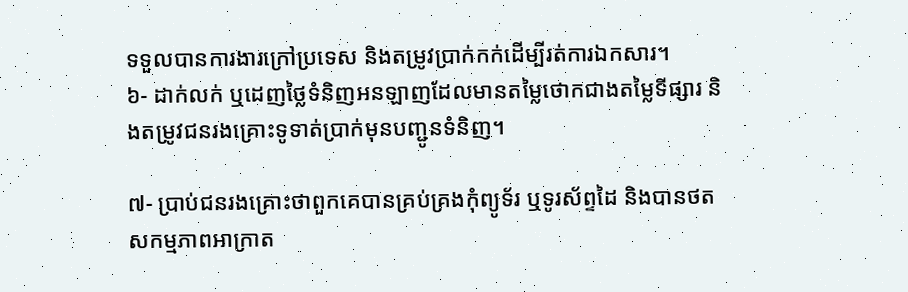ទទួលបានការងារក្រៅប្រទេស និងតម្រូវប្រាក់កក់ដើម្បីរត់ការឯកសារ។
៦- ដាក់លក់ ឬដេញថ្លៃទំនិញអនឡាញដែលមានតម្លៃថោកជាងតម្លៃទីផ្សារ និងតម្រូវជនរងគ្រោះទូទាត់ប្រាក់មុនបញ្ជូនទំនិញ។

៧- ប្រាប់ជនរងគ្រោះថាពួកគេបានគ្រប់គ្រងកុំព្យូទ័រ ឬទូរស័ព្ទដៃ និងបានថតសកម្មភាពអាក្រាត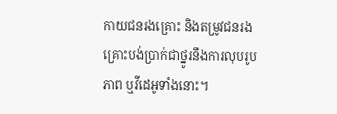កាយជនរងគ្រោះ និងតម្រូវជនរងគ្រោះបង់ប្រាក់ជាថ្នូរនឹងការលុបរូបភាព ឬវីដេអូទាំងនោះ។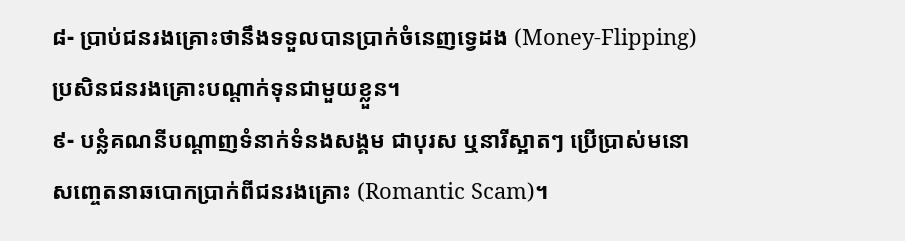៨- ប្រាប់ជនរងគ្រោះថានឹងទទួលបានប្រាក់ចំនេញទ្វេដង (Money-Flipping) ប្រសិនជនរងគ្រោះបណ្តាក់ទុនជាមួយខ្លួន។
៩- បន្លំគណនីបណ្តាញទំនាក់ទំនងសង្គម ជាបុរស ឬនារីស្អាតៗ ប្រេីប្រាស់មនោសញ្ចេតនាឆបោកប្រាក់ពីជនរងគ្រោះ (Romantic Scam)។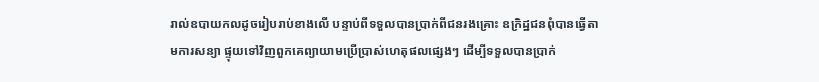រាល់ឧបាយកលដូចរៀបរាប់ខាងលើ បន្ទាប់ពីទទួលបានប្រាក់ពីជនរងគ្រោះ ឧក្រិដ្ឋជនពុំបានធ្វើតាមការសន្យា ផ្ទុយទៅវិញពួកគេព្យាយាមប្រើប្រាស់ហេតុផលផ្សេងៗ ដើម្បីទទួលបានប្រាក់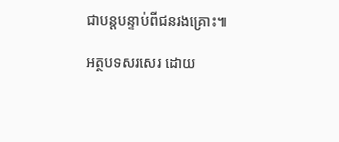ជាបន្តបន្ទាប់ពីជនរងគ្រោះ៕

អត្ថបទសរសេរ ដោយ